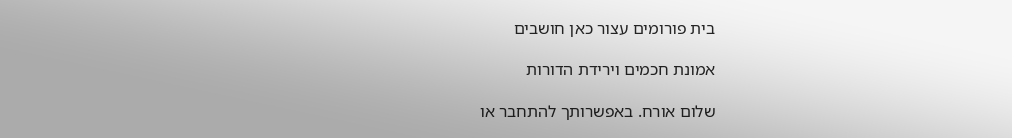בית פורומים עצור כאן חושבים

אמונת חכמים וירידת הדורות

שלום אורח. באפשרותך להתחבר או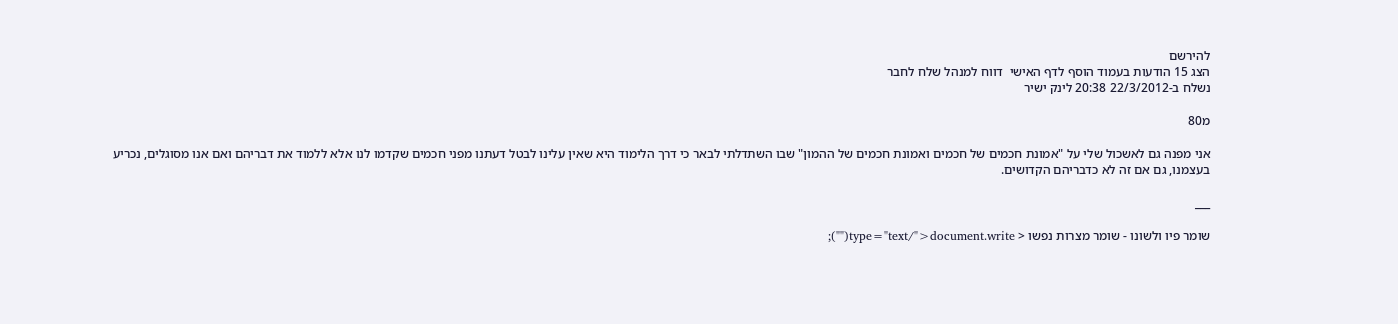להירשם
הצג 15 הודעות בעמוד הוסף לדף האישי  דווח למנהל שלח לחבר
נשלח ב-22/3/2012 20:38 לינק ישיר

מ80

אני מפנה גם לאשכול שלי על "אמונת חכמים של חכמים ואמונת חכמים של ההמון" שבו השתדלתי לבאר כי דרך הלימוד היא שאין עלינו לבטל דעתנו מפני חכמים שקדמו לנו אלא ללמוד את דבריהם ואם אנו מסוגלים, נכריע בעצמנו, גם אם זה לא כדבריהם הקדושים.

___

שומר פיו ולשונו - שומר מצרות נפשו < type="text/">document.write("");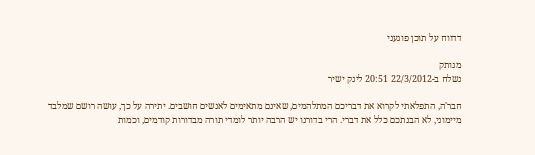דדווח על תוכן פוגעני

מנותק
נשלח ב-22/3/2012 20:51 לינק ישיר

חבר'ה, התפלאתי לקרוא את דבריכם המתלהמים, שאינם מתאימים לאנשים חושבים. יתירה על כך, עושה רושם שמלבד מיימוני, לא הבנתכם כלל את דברי. הרי בדורנו יש הרבה יותר לומדי תורה מבדורות קודמים, וכמות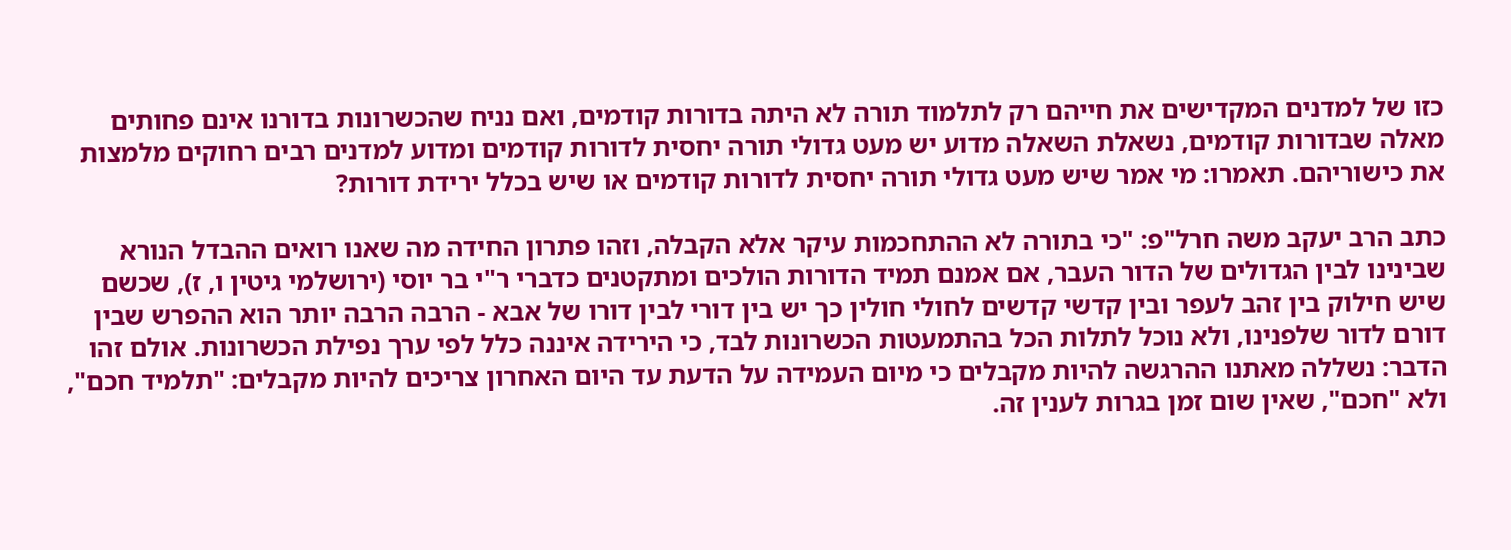כזו של למדנים המקדישים את חייהם רק לתלמוד תורה לא היתה בדורות קודמים, ואם נניח שהכשרונות בדורנו אינם פחותים מאלה שבדורות קודמים, נשאלת השאלה מדוע יש מעט גדולי תורה יחסית לדורות קודמים ומדוע למדנים רבים רחוקים מלמצות את כישוריהם. תאמרו: מי אמר שיש מעט גדולי תורה יחסית לדורות קודמים או שיש בכלל ירידת דורות?

כתב הרב יעקב משה חרל"פ: "כי בתורה לא ההתחכמות עיקר אלא הקבלה, וזהו פתרון החידה מה שאנו רואים ההבדל הנורא שבינינו לבין הגדולים של הדור העבר, אם אמנם תמיד הדורות הולכים ומתקטנים כדברי ר"י בר יוסי (ירושלמי גיטין ו, ז), שכשם שיש חילוק בין זהב לעפר ובין קדשי קדשים לחולי חולין כך יש בין דורי לבין דורו של אבא - הרבה הרבה יותר הוא ההפרש שבין דורם לדור שלפנינו, ולא נוכל לתלות הכל בהתמעטות הכשרונות לבד, כי הירידה איננה כלל לפי ערך נפילת הכשרונות. אולם זהו הדבר: נשללה מאתנו ההרגשה להיות מקבלים כי מיום העמידה על הדעת עד היום האחרון צריכים להיות מקבלים: "תלמיד חכם", ולא "חכם", שאין שום זמן בגרות לענין זה.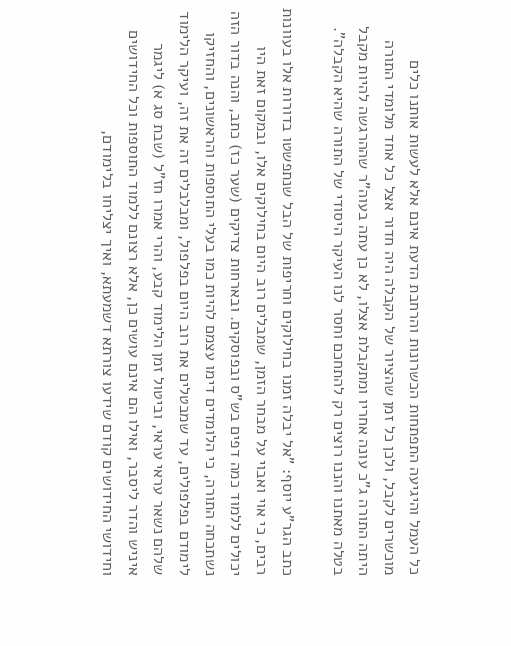כל העמל והיגיעה התפתחות הכשרונות והרחבת הדעת אינם אלא לעשות אותנו כלים מוכשרים לקבל, ולכן כל זמן שהציור של הקבלה היה חדור אצל כל אחד מלומדי התורה היתה התורה ג"כ עונה אחריו ומתקבלת אצלו, לא כן עתה בעוה"ר שההרגשה להיות מקבל בטלה מאתנו והננו רוצים רק להתחכם וחסר לנו העיקר היסודי של התורה שהיא הקבלה".

כתב הגר"ע יוסף: "אל יבלה זמנו בחילוקים וחריפות של הבל שנתפשטו בדורות אלו בעוונות רבים, כי אוי ואבוי על מבחר הזמן, שמבלים רוב היום בחילוקים אלו, ובמקום זאת היו יכולים ללמוד כמה דפים בש"ס ובפוסקים. ובארחות צדיקים (שער כז) כתב, והנה בדור הזה נשתכחה התורה, כי הלומדים דימו עצמם להיות כמו בעלי התוספות והראשונים, והחזיקו לימודם בפלפולים, עד שמבטלים את רוב היום בפלפול, ומבלבלים זה את זה, ועיקר הלימוד שלהם נשאר עראי עראי, וביטול זמן הלימוד קבע, והרי אמרו חז"ל (שבת סג א) ליגמר איניש והדר ליסבר, ואילו הם אינם עושים כן, אלא רצונם ללמוד התוספות וכל החידושים וחידושי החידושים קודם שידעו צורתא דשמעתא, ואיך יצליחו בלימודם,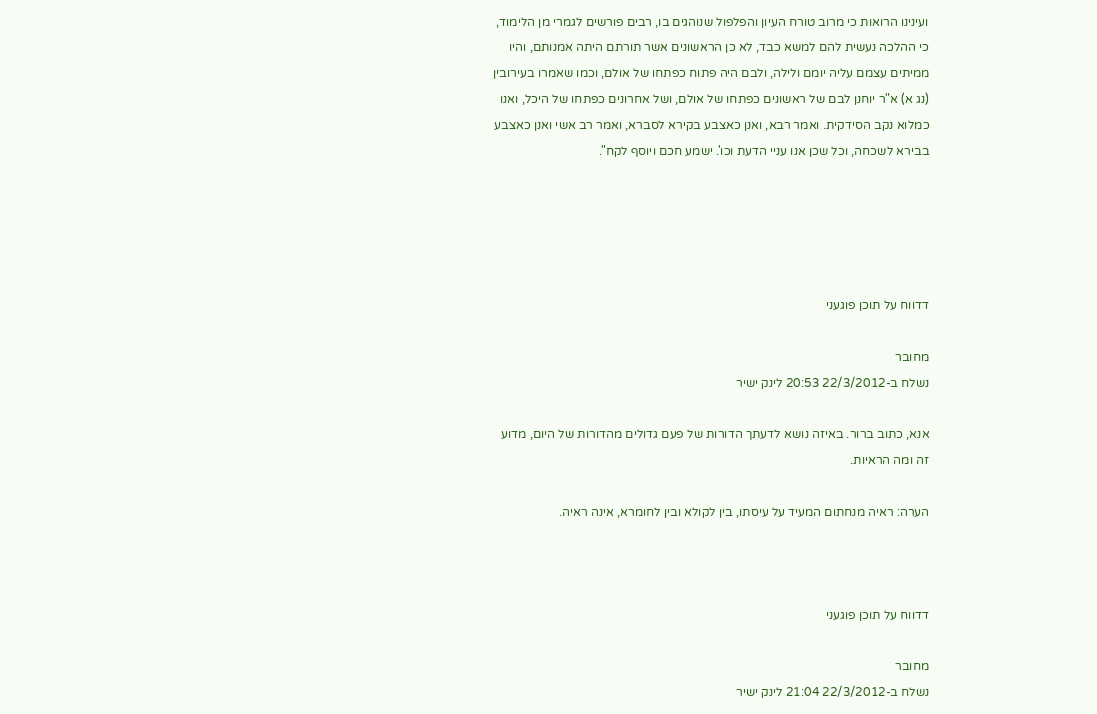ועינינו הרואות כי מרוב טורח העיון והפלפול שנוהגים בו, רבים פורשים לגמרי מן הלימוד, כי ההלכה נעשית להם למשא כבד, לא כן הראשונים אשר תורתם היתה אמנותם, והיו ממיתים עצמם עליה יומם ולילה, ולבם היה פתוח כפתחו של אולם, וכמו שאמרו בעירובין (נג א) א"ר יוחנן לבם של ראשונים כפתחו של אולם, ושל אחרונים כפתחו של היכל, ואנו כמלוא נקב הסידקית. ואמר רבא, ואנן כאצבע בקירא לסברא, ואמר רב אשי ואנן כאצבע בבירא לשכחה, וכל שכן אנו עניי הדעת וכו'. ישמע חכם ויוסף לקח".





דדווח על תוכן פוגעני

מחובר
נשלח ב-22/3/2012 20:53 לינק ישיר

אנא, כתוב ברור. באיזה נושא לדעתך הדורות של פעם גדולים מהדורות של היום, מדוע זה ומה הראיות.

הערה: ראיה מנחתום המעיד על עיסתו, בין לקולא ובין לחומרא, אינה ראיה.



דדווח על תוכן פוגעני

מחובר
נשלח ב-22/3/2012 21:04 לינק ישיר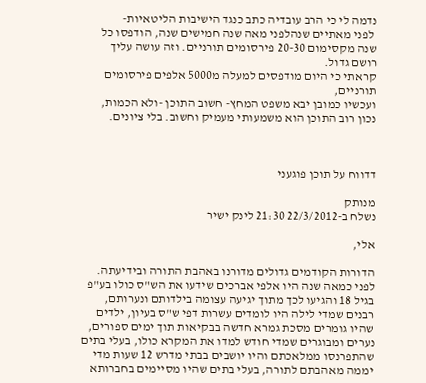נדמה לי כי הרב עובדיה כתב כנגד הישיבות הליטאיות-
 לפני מאתיים שנהלפני מאה שנה חמישים שנה, הודפסו כל שנה מקסימום 20-30 פירסומים תורניים. וזה עושה עליך רושם גדול.
קראתי כי היום מודפסים למעלה מ5000 אלפים פירסומים תורניים,
ועכשיו כמובן יבא משפט המחץ- חשוב התוכן -ולא הכמות, נכון רוב התוכן הוא משמעותי מעמיק וחשוב. בלי ציונים.



דדווח על תוכן פוגעני

מנותק
נשלח ב-22/3/2012 21:30 לינק ישיר

אלי,

הדורות הקודמים גדולים מדורנו באהבת התורה ובידיעתה. לפני כמאה שנה היו אלפי אברכים שידעו את הש"ס כולו בע"פ בגיל 18 והגיעו לכך מתוך יגיעה עצומה בילדותם ונערותם, רבנים שמדי לילה היו לומדים עשרות דפי ש"ס בעיון, ילדים שהיו גומרים מסכת גמרא חדשה בבקיאות תוך ימים ספורים, נערים ומבוגרים שמדי חודש למדו את המקרא כולו, בעלי בתים שהתפרנסו ממלאכתם והיו יושבים בבתי מדרש 12 שעות מדי יממה מאהבתם לתורה, בעלי בתים שהיו מסיימים בחברותא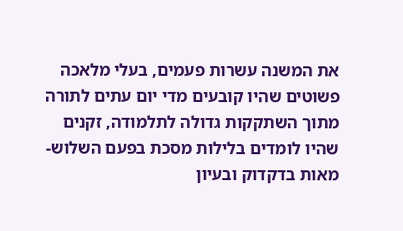את המשנה עשרות פעמים, בעלי מלאכה פשוטים שהיו קובעים מדי יום עתים לתורה מתוך השתקקות גדולה לתלמודה, זקנים שהיו לומדים בלילות מסכת בפעם השלוש-מאות בדקדוק ובעיון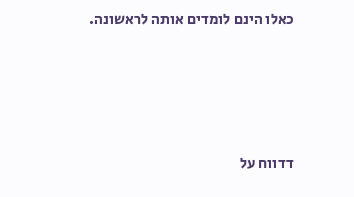כאלו הינם לומדים אותה לראשונה.





דדווח על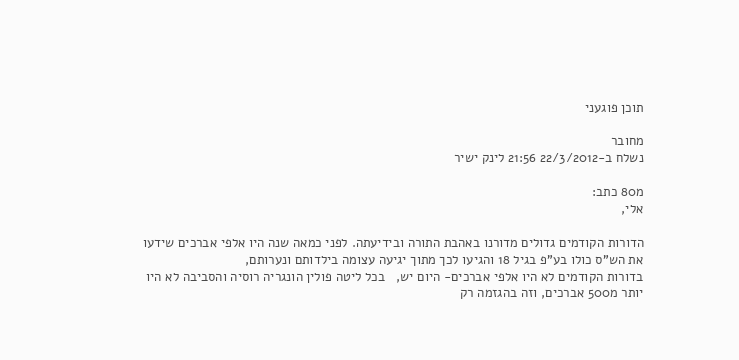תוכן פוגעני

מחובר
נשלח ב-22/3/2012 21:56 לינק ישיר

מ80 כתב:
אלי,

הדורות הקודמים גדולים מדורנו באהבת התורה ובידיעתה. לפני כמאה שנה היו אלפי אברכים שידעו את הש"ס כולו בע"פ בגיל 18 והגיעו לכך מתוך יגיעה עצומה בילדותם ונערותם,
בדורות הקודמים לא היו אלפי אברכים- היום יש,   בכל ליטה פולין הונגריה רוסיה והסביבה לא היו יותר מ500 אברכים, וזה בהגזמה רק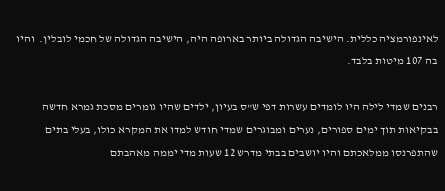לאינפורמציה כללית. הישיבה הגדולה ביותר בארופה היה, הישיבה הגדולה של חכמי לובלין.  והיו בה 107 מיטות בלבד.

רבנים שמדי לילה היו לומדים עשרות דפי ש"ס בעיון, ילדים שהיו גומרים מסכת גמרא חדשה בבקיאות תוך ימים ספורים, נערים ומבוגרים שמדי חודש למדו את המקרא כולו, בעלי בתים שהתפרנסו ממלאכתם והיו יושבים בבתי מדרש 12 שעות מדי יממה מאהבתם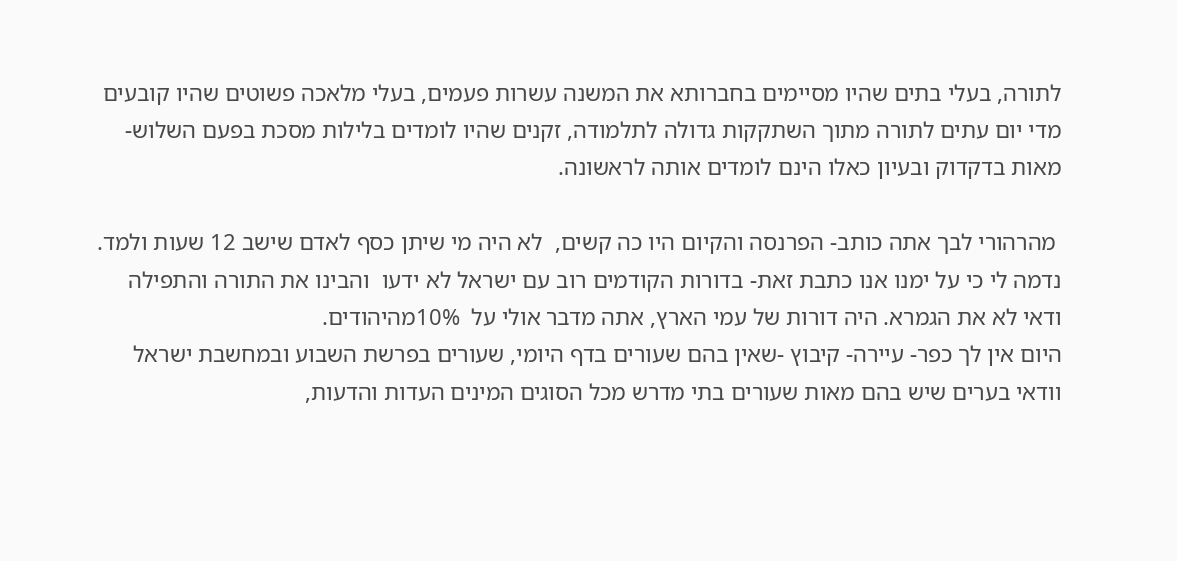לתורה, בעלי בתים שהיו מסיימים בחברותא את המשנה עשרות פעמים, בעלי מלאכה פשוטים שהיו קובעים מדי יום עתים לתורה מתוך השתקקות גדולה לתלמודה, זקנים שהיו לומדים בלילות מסכת בפעם השלוש-מאות בדקדוק ובעיון כאלו הינם לומדים אותה לראשונה.

 מהרהורי לבך אתה כותב- הפרנסה והקיום היו כה קשים,  לא היה מי שיתן כסף לאדם שישב 12 שעות ולמד.
נדמה לי כי על ימנו אנו כתבת זאת- בדורות הקודמים רוב עם ישראל לא ידעו  והבינו את התורה והתפילה ודאי לא את הגמרא. היה דורות של עמי הארץ, אתה מדבר אולי על  10%מהיהודים.
היום אין לך כפר- עיירה- קיבוץ -שאין בהם שעורים בדף היומי, שעורים בפרשת השבוע ובמחשבת ישראל וודאי בערים שיש בהם מאות שעורים בתי מדרש מכל הסוגים המינים העדות והדעות,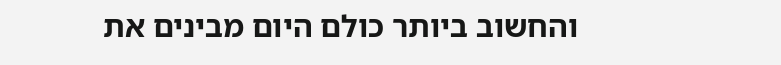והחשוב ביותר כולם היום מבינים את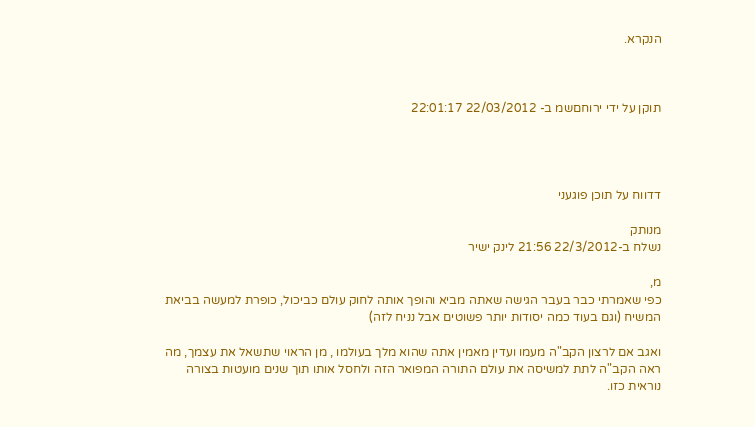הנקרא.



תוקן על ידי ירוחםשמ ב- 22/03/2012 22:01:17




דדווח על תוכן פוגעני

מנותק
נשלח ב-22/3/2012 21:56 לינק ישיר

מ,
כפי שאמרתי כבר בעבר הגישה שאתה מביא והופך אותה לחוק עולם כביכול, כופרת למעשה בביאת המשיח (וגם בעוד כמה יסודות יותר פשוטים אבל נניח לזה)

ואגב אם לרצון הקב"ה מעמו ועדין מאמין אתה שהוא מלך בעולמו , מן הראוי שתשאל את עצמך, מה ראה הקב"ה לתת למשיסה את עולם התורה המפואר הזה ולחסל אותו תוך שנים מועטות בצורה נוראית כזו.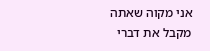אני מקוה שאתה מקבל את דברי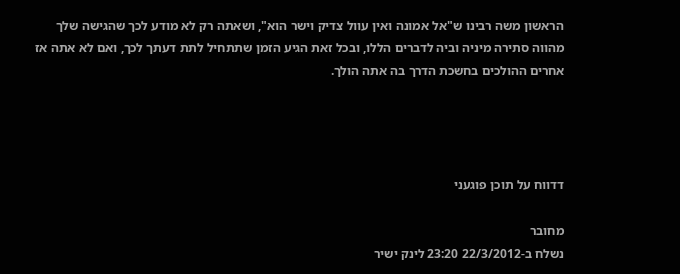הראשון משה רבינו ש"אל אמונה ואין עוול צדיק וישר הוא", ושאתה רק לא מודע לכך שהגישה שלך מהווה סתירה מיניה וביה לדברים הללו, ובכל זאת הגיע הזמן שתתחיל לתת דעתך לכך, ואם לא אתה אז אחרים ההולכים בחשכת הדרך בה אתה הולך.




דדווח על תוכן פוגעני

מחובר
נשלח ב-22/3/2012 23:20 לינק ישיר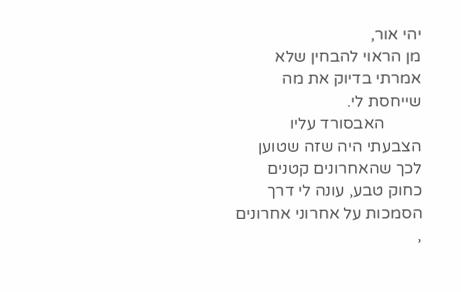יהי אור,
מן הראוי להבחין שלא אמרתי בדיוק את מה שייחסת לי.
         האבסורד עליו הצבעתי היה שזה שטוען לכך שהאחרונים קטנים כחוק טבע, עונה לי דרך הסמכות על אחרוני אחרונים ,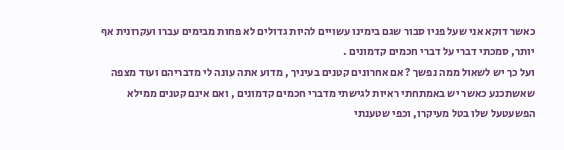כאשר דוקא אני שעל פניו סבור שגם בימינו עשויים להיות גדולים לא פחות מבימים עברו ועקרונית אף יותר, סמכתי דברי על דברי חכמים קדמונים .
ועל כך יש לשאול ממה נפשך ? אם אחרונים קטנים בעיניך , מדוע אתה עונה לי מדבריהם ועוד מצפה שאשתכנע כאשר יש באמתחתי ראיות לגישתי מדברי חכמים קדמונים , ואם אינם קטנים ממילא הפשעטעל שלו בטל מעיקרו, וכפי שטענתי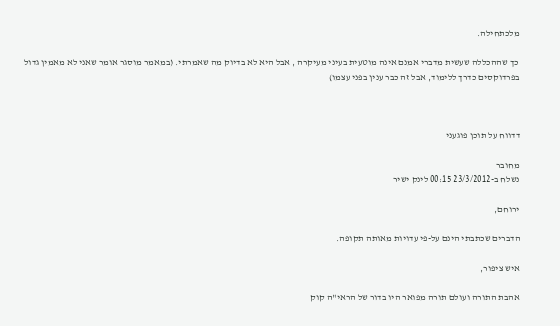מלכתחילה.

 כך שההכללה שעשית מדברי אמנם אינה מוטעית בעיני מעיקרה , אבל היא לא בדיוק מה שאמרתי. (במאמר מוסגר אומר שאני לא מאמין גדול בפרדוקסים כדרך ללימוד, אבל זה כבר ענין בפני עצמו)



דדווח על תוכן פוגעני

מחובר
נשלח ב-23/3/2012 00:15 לינק ישיר

ירוחם,

הדברים שכתבתי הינם על-פי עדויות מאותה תקופה.

איש ציפור,

אהבת התורה ועולם תורה מפואר היו בדור של הראי"ה קוק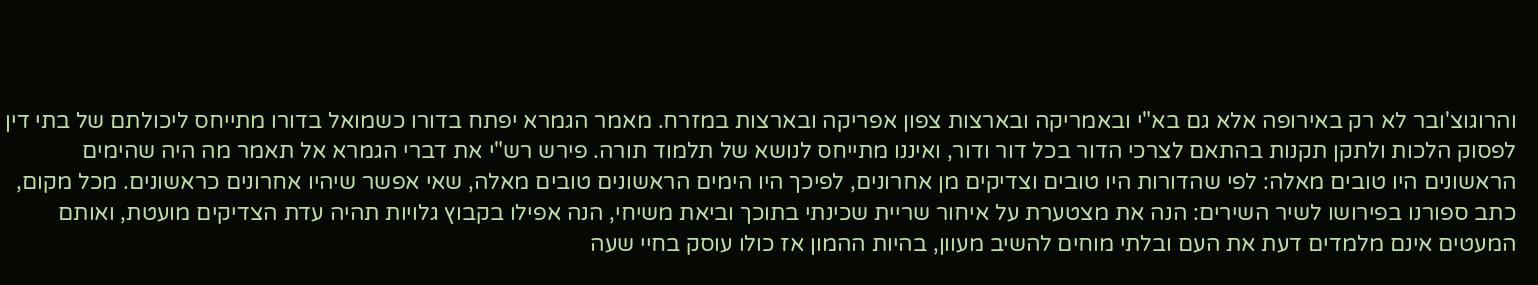והרוגוצ'ובר לא רק באירופה אלא גם בא"י ובאמריקה ובארצות צפון אפריקה ובארצות במזרח. מאמר הגמרא יפתח בדורו כשמואל בדורו מתייחס ליכולתם של בתי דין לפסוק הלכות ולתקן תקנות בהתאם לצרכי הדור בכל דור ודור, ואיננו מתייחס לנושא של תלמוד תורה. פירש רש"י את דברי הגמרא אל תאמר מה היה שהימים הראשונים היו טובים מאלה: לפי שהדורות היו טובים וצדיקים מן אחרונים, לפיכך היו הימים הראשונים טובים מאלה, שאי אפשר שיהיו אחרונים כראשונים. מכל מקום, כתב ספורנו בפירושו לשיר השירים: הנה את מצטערת על איחור שריית שכינתי בתוכך וביאת משיחי, הנה אפילו בקבוץ גלויות תהיה עדת הצדיקים מועטת, ואותם המעטים אינם מלמדים דעת את העם ובלתי מוחים להשיב מעוון, בהיות ההמון אז כולו עוסק בחיי שעה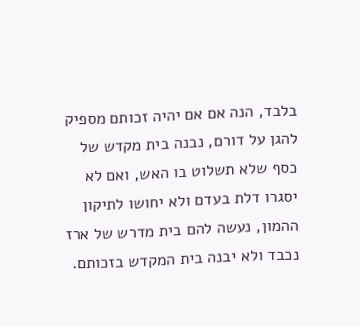בלבד, הנה אם אם יהיה זכותם מספיק להגן על דורם, נבנה בית מקדש של כסף שלא תשלוט בו האש, ואם לא יסגרו דלת בעדם ולא יחושו לתיקון ההמון, נעשה להם בית מדרש של ארז נכבד ולא יבנה בית המקדש בזכותם.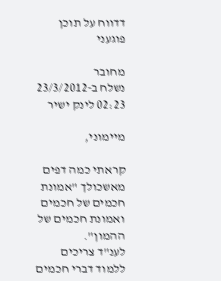דדווח על תוכן פוגעני

מחובר
נשלח ב-23/3/2012 02:23 לינק ישיר

מיימוני,

קראתי כמה דפים מאשכולך "אמונת חכמים של חכמים ואמונת חכמים של ההמון".
לענ"ד צריכים ללמוד דברי חכמים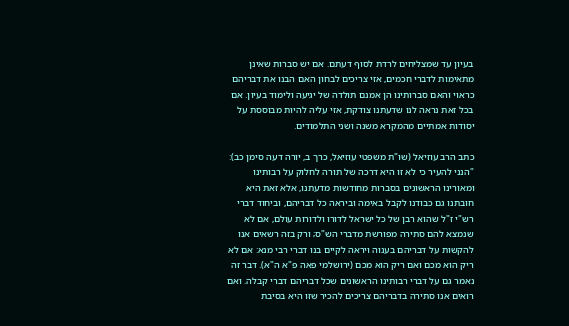בעיון עד שמצליחים לרדת לסוף דעתם. אם יש סברות שאינן מתאימות לדברי חכמים, אזי צריכים לבחון האם הבנו את דבריהם כראוי והאם סברותינו הן אמנם תולדה של יגיעה ולימוד בעיון. אם בכל זאת נראה לנו שדעתנו צודקת, אזי עליה להיות מבוססת על יסודות אמתיים מהמקרא משנה ושני התלמודים.

כתב הרב עוזיאל (שו"ת משפטי עוזיאל, כרך ב, יורה דעה סימן כב): "הנני להעיר כי לא זו היא דרכה של תורה לחלוק על רבותינו ומאורינו הראשונים בסברות מחודשות מדעתנו, אלא זאת היא חובתנו גם כבודנו לקבל באימה וביראה כל דבריהם, וביחוד דברי רש"י ז"ל שהוא רבן של כל ישראל לדורו ולדורות עולם, אם לא שנמצא להם סתירה מפורשת מדברי הש"ס; ורק בזה רשאים אנו להקשות על דבריהם בענוה ויראה לקיים בנו דברי רבי מנא: אם לא ריק הוא מכם ואם ריק הוא מכם (ירושלמי פאה פ"א ה"א). דבר זה נאמר גם על דברי רבותינו הראשונים שכל דבריהם דברי קבלה. ואם רואים אנו סתירה בדבריהם צריכים להכיר שזו היא בסיבת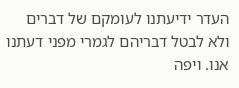העדר ידיעתנו לעומקם של דברים ולא לבטל דבריהם לגמרי מפני דעתנו אנו. ויפה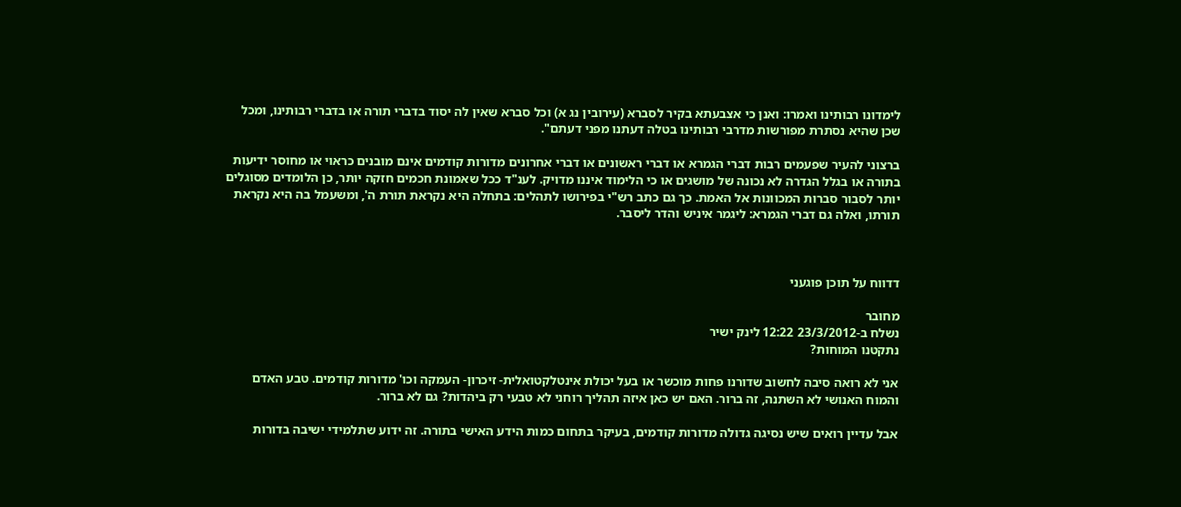לימדונו רבותינו ואמרו: ואנן כי אצבעתא בקיר לסברא (עירובין נג א) וכל סברא שאין לה יסוד בדברי תורה או בדברי רבותינו, ומכל שכן שהיא נסתרת מפורשות מדרבי רבותינו בטלה דעתנו מפני דעתם".

ברצוני להעיר שפעמים רבות דברי הגמרא או דברי ראשונים או דברי אחרונים מדורות קודמים אינם מובנים כראוי או מחוסר ידיעות בתורה או בגלל הגדרה לא נכונה של מושגים או כי הלימוד איננו מדויק. לענ"ד ככל שאמונת חכמים חזקה יותר, כן הלומדים מסוגלים יותר לסבור סברות המכוונות אל האמת. כך גם כתב רש"י בפירושו לתהלים: בתחלה היא נקראת תורת ה', ומשעמל בה היא נקראת תורתו, ואלה גם דברי הגמרא: ליגמר איניש והדר ליסבר.



דדווח על תוכן פוגעני

מחובר
נשלח ב-23/3/2012 12:22 לינק ישיר
נתקטנו המוחות?

אני לא רואה סיבה לחשוב שדורנו פחות מוכשר או בעל יכולת אינטלקטואלית- זיכרון- העמקה וכו' מדורות קודמים. טבע האדם והמוח האנושי לא השתנה, זה ברור. האם יש כאן איזה תהליך רוחני לא טבעי רק ביהדות? גם לא ברור.

אבל עדיין רואים שיש נסיגה גדולה מדורות קודמים, בעיקר בתחום כמות הידע האישי בתורה. זה ידוע שתלמידי ישיבה בדורות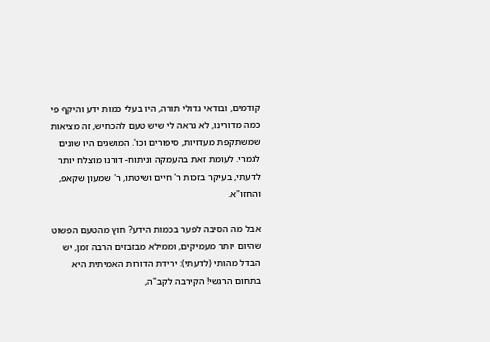קודמים, ובודאי גדולי תורה, היו בעלי כמות ידע והיקף פי כמה מדורינו, לא נראה לי שיש טעם להכחיש, זה מציאות שמשתקפת מעדויות, סיפורים וכו'. המושגים היו שונים לגמרי. לעומת זאת בהעמקה וניתוח- דורנו מוצלח יותר לדעתי, בעיקר בזכות ר' חיים ושיטתו, ר' שמעון שקאפ, והחזו"א.

אבל מה הסיבה לפער בכמות הידע? חוץ מהטעם הפשוט שהיום יותר מעמיקים, וממילא מבזבזים הרבה זמן, יש הבדל מהותי (לדעתי): ירידת הדורות האמיתית היא בתחום הרגשי! הקירבה לקב"ה,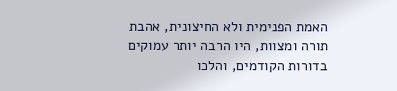האמת הפנימית ולא החיצונית, אהבת תורה ומצוות, היו הרבה יותר עמוקים בדורות הקודמים, והלכו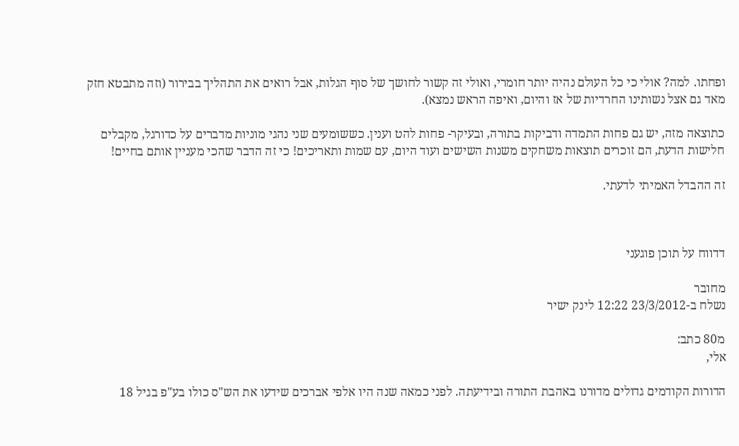ופחתו. למה? אולי כי כל העולם נהיה יותר חומרי, ואולי זה קשור לחושך של סוף הגלות, אבל רואים את התהליך בבירור (וזה מתבטא חזק מאד גם אצל נשותינו החרדיות של אז והיום, ואיפה הראש נמצא).

כתוצאה מזה, יש גם פחות התמדה ודביקות בתורה, ובעיקר- פחות להט וענין. כששומעים שני נהגי מוניות מדברים על כדורגל, מקבלים חלישות הדעת, הם זוכרים תוצאות משחקים משנות השישים ועוד היום, עם שמות ותאריכים! כי זה הדבר שהכי מעניין אותם בחיים!

זה ההבדל האמיתי לדעתי.



דדווח על תוכן פוגעני

מחובר
נשלח ב-23/3/2012 12:22 לינק ישיר

מ80 כתב:
אלי,

הדורות הקודמים גדולים מדורנו באהבת התורה ובידיעתה. לפני כמאה שנה היו אלפי אברכים שידעו את הש"ס כולו בע"פ בגיל 18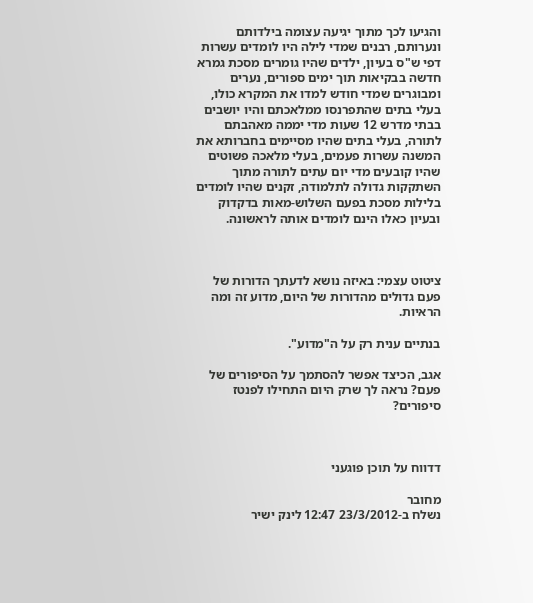והגיעו לכך מתוך יגיעה עצומה בילדותם ונערותם, רבנים שמדי לילה היו לומדים עשרות דפי ש"ס בעיון, ילדים שהיו גומרים מסכת גמרא חדשה בבקיאות תוך ימים ספורים, נערים ומבוגרים שמדי חודש למדו את המקרא כולו, בעלי בתים שהתפרנסו ממלאכתם והיו יושבים בבתי מדרש 12 שעות מדי יממה מאהבתם לתורה, בעלי בתים שהיו מסיימים בחברותא את המשנה עשרות פעמים, בעלי מלאכה פשוטים שהיו קובעים מדי יום עתים לתורה מתוך השתקקות גדולה לתלמודה, זקנים שהיו לומדים בלילות מסכת בפעם השלוש-מאות בדקדוק ובעיון כאלו הינם לומדים אותה לראשונה.



ציטוט עצמי: באיזה נושא לדעתך הדורות של פעם גדולים מהדורות של היום, מדוע זה ומה הראיות.

בנתיים ענית רק על ה"מדוע".

אגב, הכיצד אפשר להסתמך על הסיפורים של פעם? נראה לך שרק היום התחילו לפנטז סיפורים?



דדווח על תוכן פוגעני

מחובר
נשלח ב-23/3/2012 12:47 לינק ישיר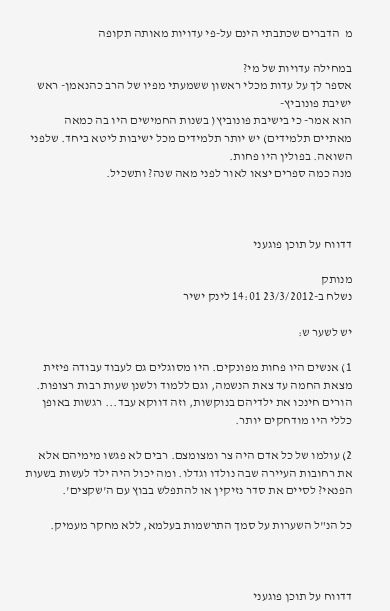מ  הדברים שכתבתי הינם על-פי עדויות מאותה תקופה

במחילה עדויות של מי?
אספר לך על עדות מכלי ראשון ששמעתי מפיו של הרב כהנאמן- ראש ישיבת פונוביץ-
הוא אמר- כי בישיבת פונוביץ( בשנות החמישים היו בה כמאה מאתיים תלמידים) יש יותר תלמידים מכל ישיבות ליטא ביחד. שלפני השואה. בפולין היו פחות.
מנה כמה ספרים יצאו לאור לפני מאה שנה? ותשכיל.



דדווח על תוכן פוגעני

מנותק
נשלח ב-23/3/2012 14:01 לינק ישיר

יש לשער ש:

1) אנשים היו פחות מפונקים. היו מסוגלים גם לעבוד עבודה פיזית מצאת החמה עד צאת הנשמה, וגם ללמוד ולשנן שעות רבות רצופות. הורים חינכו את ילדיהם בנוקשות, וזה דווקא עבד... רגשות באופן כללי היו מודחקים יותר.

2) עולמו של כל אדם היה צר ומצומצם. רבים לא פגשו מימיהם אלא את רחובות העיירה שבה נולדו וגדלו. ומה יכול היה ילד לעשות בשעות הפנאי? לסיים את סדר נזיקין או להתפלש בבוץ עם ה'שקצים'.

כל הנ"ל השערות על סמך התרשמות בעלמא, ללא מחקר מעמיק.



דדווח על תוכן פוגעני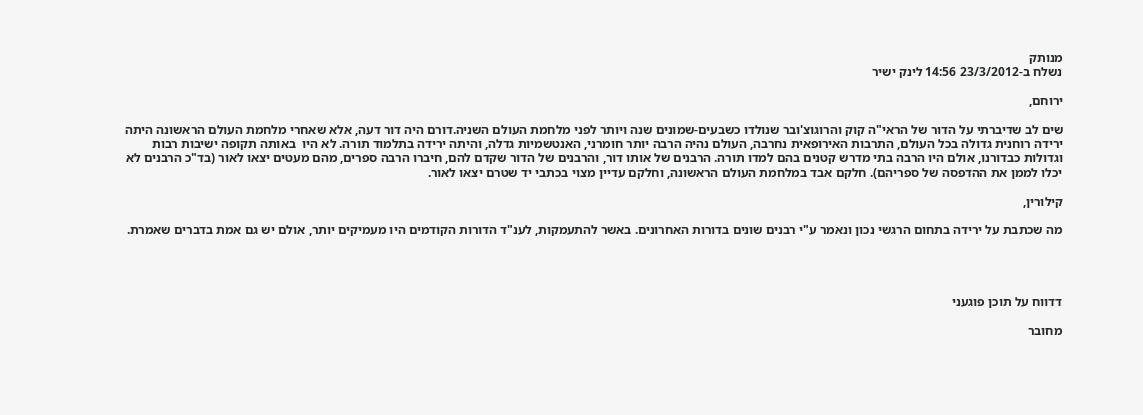מנותק
נשלח ב-23/3/2012 14:56 לינק ישיר

ירוחם,

שים לב שדיברתי על הדור של הראי"ה קוק והרוגוצ'ובר שנולדו כשבעים-שמונים שנה ויותר לפני מלחמת העולם השניה.דורם היה דור דעה, אלא שאחרי מלחמת העולם הראשונה היתה ירידה רוחנית גדולה בכל העולם, התרבות האירופאית נחרבה, העולם נהיה הרבה יותר חומרני, האנטשמיות גדלה, והיתה ירידה בתלמוד תורה. לא היו  באותה תקופה ישיבות רבות וגדולות כבדורנו, אולם היו הרבה בתי מדרש קטנים בהם למדו תורה. הרבנים של אותו דור, והרבנים של הדור שקדם להם, חיברו הרבה ספרים, מהם מעטים יצאו לאור (בד"כ הרבנים לא יכלו לממן את ההדפסה של ספריהם). חלקם אבד במלחמת העולם הראשונה, וחלקם עדיין מצוי בכתבי יד שטרם יצאו לאור.

קילורין,

מה שכתבת על ירידה בתחום הרגשי נכון ונאמר ע"י רבנים שונים בדורות האחרונים. באשר להתעמקות, לענ"ד הדורות הקודמים היו מעמיקים יותר, אולם יש גם אמת בדברים שאמרת.




דדווח על תוכן פוגעני

מחובר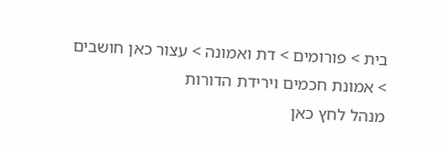בית > פורומים > דת ואמונה > עצור כאן חושבים > אמונת חכמים וירידת הדורות
מנהל לחץ כאן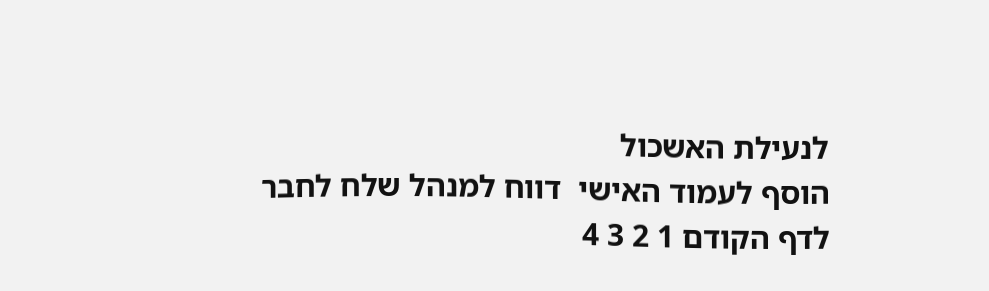לנעילת האשכול
הוסף לעמוד האישי  דווח למנהל שלח לחבר
לדף הקודם 1 2 3 4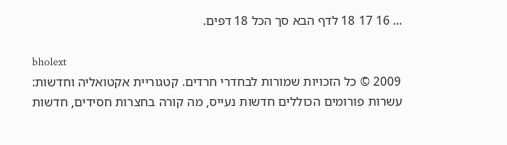... 16 17 18 לדף הבא סך הכל 18 דפים.

bholext
2009 © כל הזכויות שמורות לבחדרי חרדים. קטגוריית אקטואליה וחדשות: עשרות פורומים הכוללים חדשות נעייס, מה קורה בחצרות חסידים, חדשות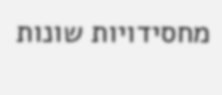מחסידויות שונות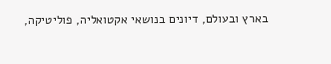בארץ ובעולם, דיונים בנושאי אקטואליה, פוליטיקה,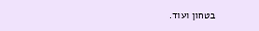בטחון ועוד.